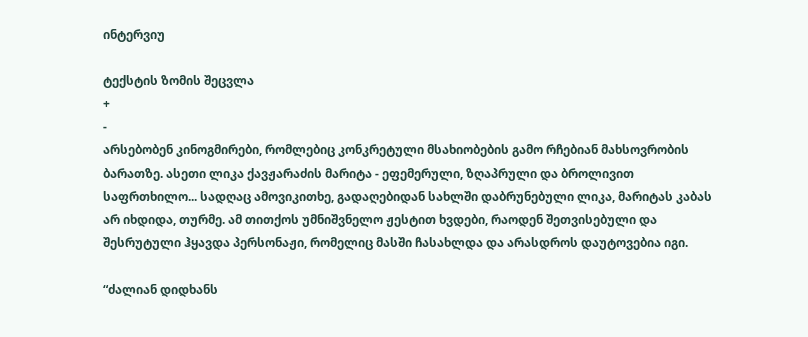ინტერვიუ

ტექსტის ზომის შეცვლა
+
-
არსებობენ კინოგმირები, რომლებიც კონკრეტული მსახიობების გამო რჩებიან მახსოვრობის ბარათზე. ასეთი ლიკა ქავჟარაძის მარიტა - ეფემერული, ზღაპრული და ბროლივით საფრთხილო... სადღაც ამოვიკითხე, გადაღებიდან სახლში დაბრუნებული ლიკა, მარიტას კაბას არ იხდიდა, თურმე. ამ თითქოს უმნიშვნელო ჟესტით ხვდები, რაოდენ შეთვისებული და შესრუტული ჰყავდა პერსონაჟი, რომელიც მასში ჩასახლდა და არასდროს დაუტოვებია იგი.

“ძალიან დიდხანს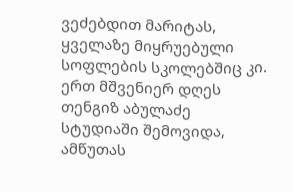ვეძებდით მარიტას, ყველაზე მიყრუებული სოფლების სკოლებშიც კი. ერთ მშვენიერ დღეს თენგიზ აბულაძე სტუდიაში შემოვიდა, ამწუთას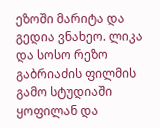ეზოში მარიტა და გედია ვნახეო. ლიკა და სოსო რეზო გაბრიაძის ფილმის გამო სტუდიაში ყოფილან და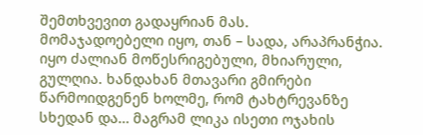შემთხვევით გადაყრიან მას.
მომაჯადოებელი იყო, თან – სადა, არაპრანჭია. იყო ძალიან მოწესრიგებული, მხიარული, გულღია. ხანდახან მთავარი გმირები წარმოიდგენენ ხოლმე, რომ ტახტრევანზე სხედან და… მაგრამ ლიკა ისეთი ოჯახის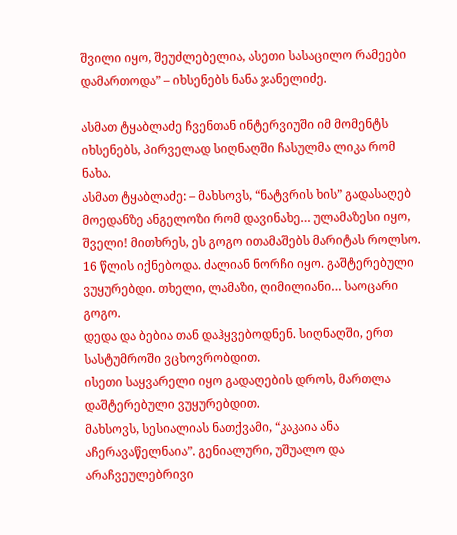შვილი იყო, შეუძლებელია, ასეთი სასაცილო რამეები დამართოდა” – იხსენებს ნანა ჯანელიძე.

ასმათ ტყაბლაძე ჩვენთან ინტერვიუში იმ მომენტს იხსენებს, პირველად სიღნაღში ჩასულმა ლიკა რომ ნახა.
ასმათ ტყაბლაძე: – მახსოვს, “ნატვრის ხის” გადასაღებ მოედანზე ანგელოზი რომ დავინახე… ულამაზესი იყო, შველი! მითხრეს, ეს გოგო ითამაშებს მარიტას როლსო.
16 წლის იქნებოდა. ძალიან ნორჩი იყო. გაშტერებული ვუყურებდი. თხელი, ლამაზი, ღიმილიანი… საოცარი გოგო.
დედა და ბებია თან დაჰყვებოდნენ. სიღნაღში, ერთ სასტუმროში ვცხოვრობდით.
ისეთი საყვარელი იყო გადაღების დროს, მართლა დაშტერებული ვუყურებდით.
მახსოვს, სესიალიას ნათქვამი, “კაკაია ანა აჩერავაწელნაია”. გენიალური, უშუალო და არაჩვეულებრივი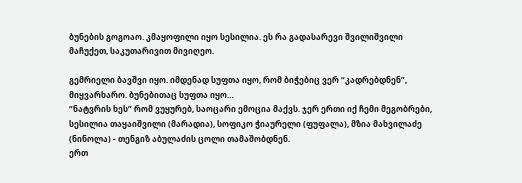ბუნების გოგოაო. კმაყოფილი იყო სესილია. ეს რა გადასარევი შვილიშვილი მაჩუქეთ, საკუთარივით მივიღეო.

გემრიელი ბავშვი იყო. იმდენად სუფთა იყო, რომ ბიჭებიც ვერ “კადრებდნენ”, მიყვარხარო. ბუნებითაც სუფთა იყო…
“ნატვრის ხეს” რომ ვუყურებ, საოცარი ემოცია მაქვს. ჯერ ერთი იქ ჩემი მეგობრები, სესილია თაყაიშვილი (მარადია), სოფიკო ჭიაურელი (ფუფალა), მზია მახვილაძე (ნინოლა) - თენგიზ აბულაძის ცოლი თამაშობდნენ.
ერთ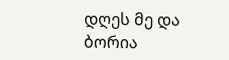დღეს მე და ბორია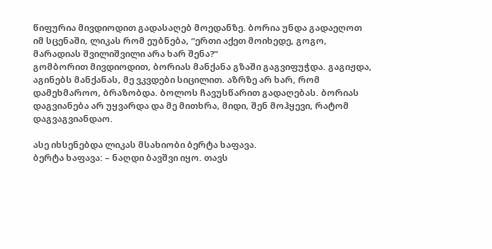წიფურია მივდიოდით გადასაღებ მოედანზე. ბორია უნდა გადაეღოთ იმ სცენაში, ლიკას რომ ეუბნება, “ერთი აქეთ მოიხედე, გოგო, მარადიას შვილიშვილი არა ხარ შენა?”
გომბორით მივდიოდით, ბორიას მანქანა გზაში გაგვიფუჭდა. გაგიჟდა, აგინებს მანქანას, მე ვკვდები სიცილით. აზრზე არ ხარ, რომ დამეხმაროო, ბრაზობდა. ბოლოს ჩავუსწარით გადაღებას. ბორიას დაგვიანება არ უყვარდა და მე მითხრა, მიდი, შენ მოჰყევი, რატომ დაგვაგვიანდაო.

ასე იხსენებდა ლიკას მსახიობი ბერტა ხაფავა.
ბერტა ხაფავა: – ნაღდი ბავშვი იყო. თავს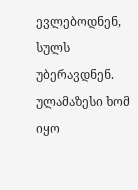ევლებოდნენ, სულს უბერავდნენ. ულამაზესი ხომ იყო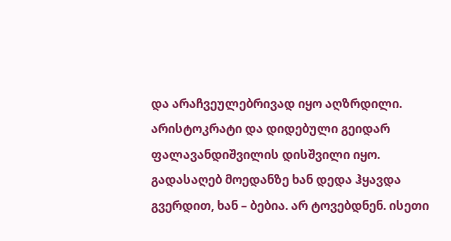და არაჩვეულებრივად იყო აღზრდილი.
არისტოკრატი და დიდებული გეიდარ ფალავანდიშვილის დისშვილი იყო. გადასაღებ მოედანზე ხან დედა ჰყავდა გვერდით, ხან – ბებია. არ ტოვებდნენ. ისეთი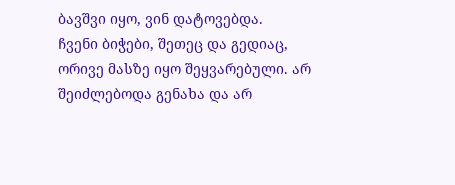ბავშვი იყო, ვინ დატოვებდა.
ჩვენი ბიჭები, შეთეც და გედიაც, ორივე მასზე იყო შეყვარებული. არ შეიძლებოდა გენახა და არ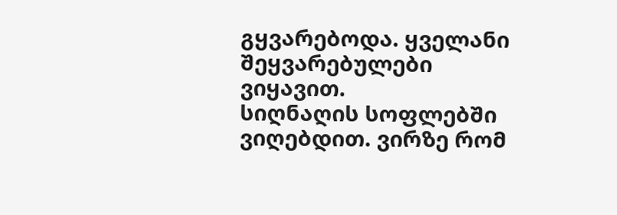გყვარებოდა. ყველანი შეყვარებულები ვიყავით.
სიღნაღის სოფლებში ვიღებდით. ვირზე რომ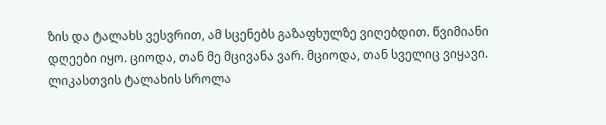ზის და ტალახს ვესვრით, ამ სცენებს გაზაფხულზე ვიღებდით. წვიმიანი დღეები იყო. ციოდა, თან მე მცივანა ვარ. მციოდა, თან სველიც ვიყავი.
ლიკასთვის ტალახის სროლა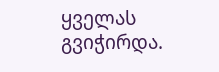ყველას გვიჭირდა.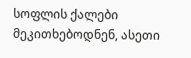სოფლის ქალები მეკითხებოდნენ, ასეთი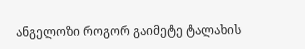ანგელოზი როგორ გაიმეტე ტალახის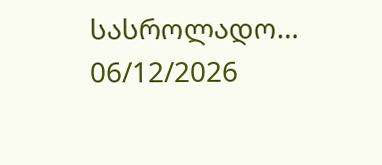სასროლადო…
06/12/2026